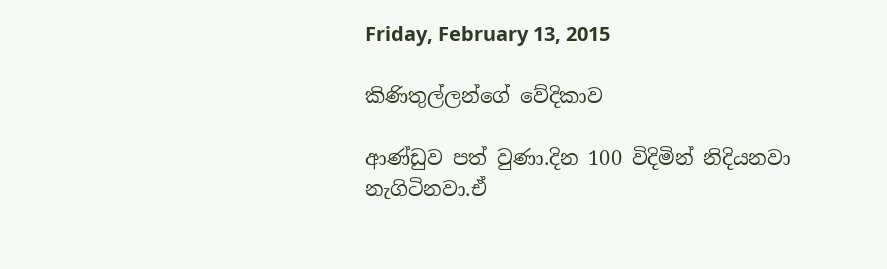Friday, February 13, 2015

කිණිතුල්ලන්ගේ වේදිකාව

ආණ්ඩුව පත් වුණා.දින 100 විදිමින් නිදියනවා නැගිටිනවා.ඒ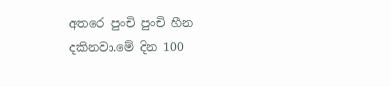අතරෙ පුංචි පුංචි හීන දකිනවා.මේ දින 100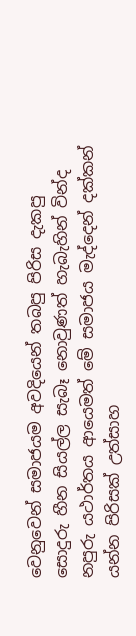වෙනුවෙන් සමාජයම අවදියෙන් තබපු පිරිස දැකපු සොදුරු හීන සියල්ල සැබෑ නොවුණත් හැබැහින් වින්ද නපුරු යථාර්තය ආයෙමත් මේ සමාජය මැද්දෙන් දක්කන් යන්න පිරිසක් උත්සාහ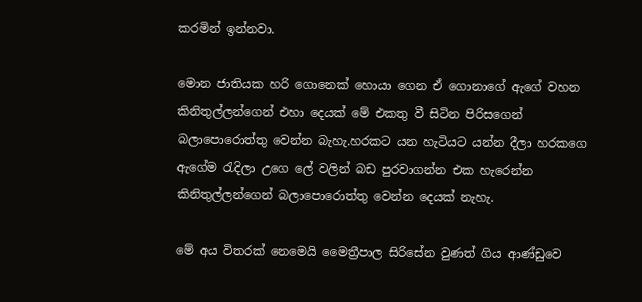කරමින් ඉන්නවා.

මොන ජාතියක හරි ගොනෙක් හොයා ගෙන ඒ ගොනාගේ ඇගේ වහන කිනිතුල්ලන්ගෙන් එහා දෙයක් මේ එකතු වී සිටින පිරිසගෙන් බලාපොරොත්තු වෙන්න බැහැ.හරකට යන හැටියට යන්න දීලා හරකගෙ ඇගේම රැදිලා උගෙ ලේ වලින් බඩ පුරවාගන්න එක හැරෙන්න කිනිතුල්ලන්ගෙන් බලාපොරොත්තු වෙන්න දෙයක් නැහැ.

මේ අය විතරක් නෙමෙයි මෛත්‍රීපාල සිරිසේන වුණත් ගිය ආණ්ඩුවෙ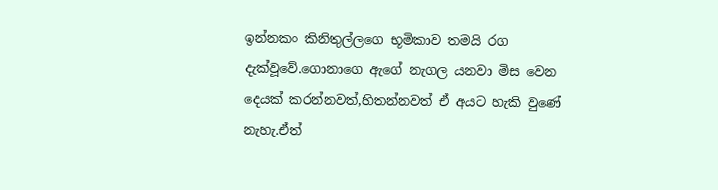ඉන්නකං කිනිතුල්ලගෙ භූමිකාව තමයි රග දැක්වූවේ.ගොනාගෙ ඇගේ නැගල යනවා මිස වෙන දෙයක් කරන්නවත්,හිතන්නවත් ඒ අයට හැකි වුණේ නැහැ.ඒත්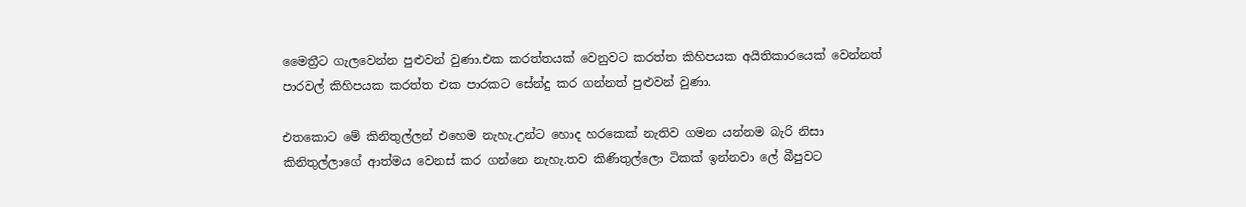මෛත්‍රීට ගැලවෙන්න පුළුවන් වුණා.එක කරත්තයක් වෙනුවට කරත්ත කිහිපයක අයිතිකාරයෙක් වෙන්නත් පාරවල් කිහිපයක කරත්ත එක පාරකට සේන්දු කර ගන්නත් පුළුවන් වුණා.

එතකොට මේ කිනිතුල්ලන් එහෙම නැහැ.උන්ට හොද හරකෙක් නැතිව ගමන යන්නම බැරි නිසා කිනිතුල්ලාගේ ආත්මය වෙනස් කර ගන්නෙ නැහැ.තව කිණිතුල්ලො ටිකක් ඉන්නවා ලේ බීපුවට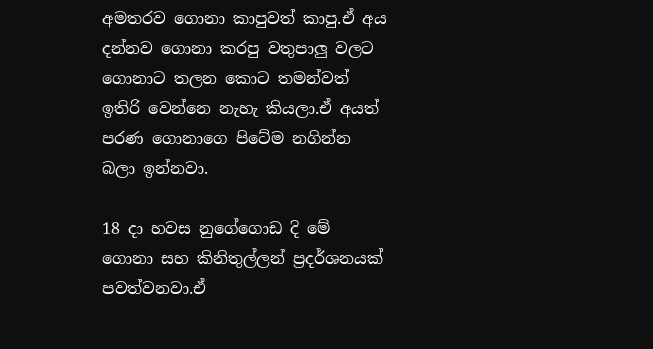අමතරව ගොනා කාපුවත් කාපු.ඒ අය දන්නව ගොනා කරපු වතුපාලු වලට ගොනාට තලන කොට තමන්වත් ඉතිරි වෙන්නෙ නැහැ කියලා.ඒ අයත් පරණ ගොනාගෙ පිටේම නගින්න බලා ඉන්නවා.

18 දා හවස නුගේගොඩ දි මේ ගොනා සහ කිනිතුල්ලන් ප්‍රදර්ශනයක් පවත්වනවා.ඒ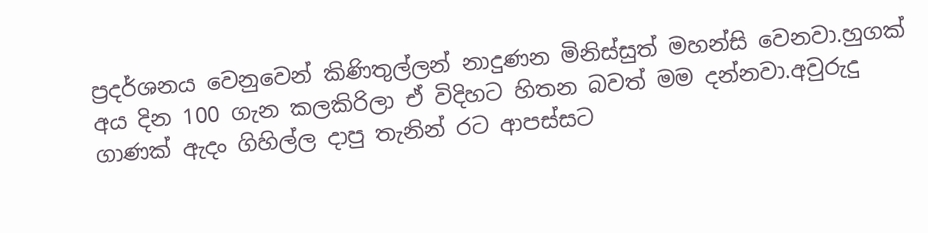ප්‍රදර්ශනය වෙනුවෙන් කිණිතුල්ලන් නාදුණන මිනිස්සුත් මහන්සි වෙනවා.හුගක් අය දින 100 ගැන කලකිරිලා ඒ විදිහට හිතන බවත් මම දන්නවා.අවුරුදු ගාණක් ඇදං ගිහිල්ල දාපු තැනින් රට ආපස්සට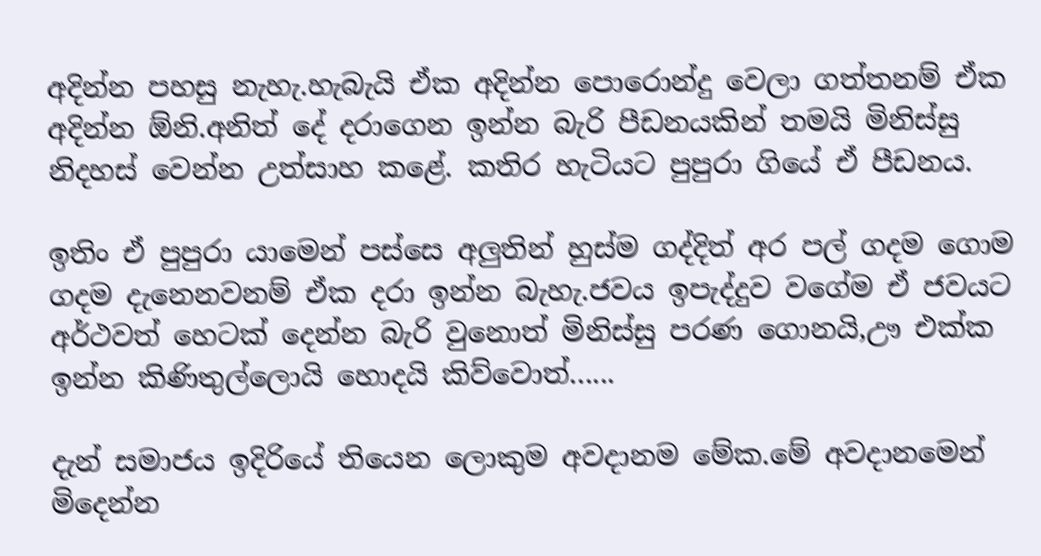අදින්න පහසු නැහැ.හැබැයි ඒක අදින්න පොරොන්දු වෙලා ගත්තනම් ඒක අදින්න ඕනි.අනිත් දේ දරාගෙන ඉන්න බැරි පීඩනයකින් තමයි මිනිස්සු නිදහස් වෙන්න උත්සාහ කළේ. කතිර හැටියට පුපුරා ගියේ ඒ පීඩනය.

ඉතිං ඒ පුපුරා යාමෙන් පස්සෙ අලුතින් හුස්ම ගද්දිත් අර පල් ගදම ගොම ගදම දැනෙනවනම් ඒක දරා ඉන්න බැහැ.ජවය ඉපැද්දුව වගේම ඒ ජවයට අර්ථවත් හෙටක් දෙන්න බැරි වුනොත් මිනිස්සු පරණ ගොනයි,ඌ එක්ක ඉන්න කිණිතුල්ලොයි හොදයි කිව්වොත්......

දැන් සමාජය ඉදිරියේ තියෙන ලොකුම අවදානම මේක.මේ අවදානමෙන් මිදෙන්න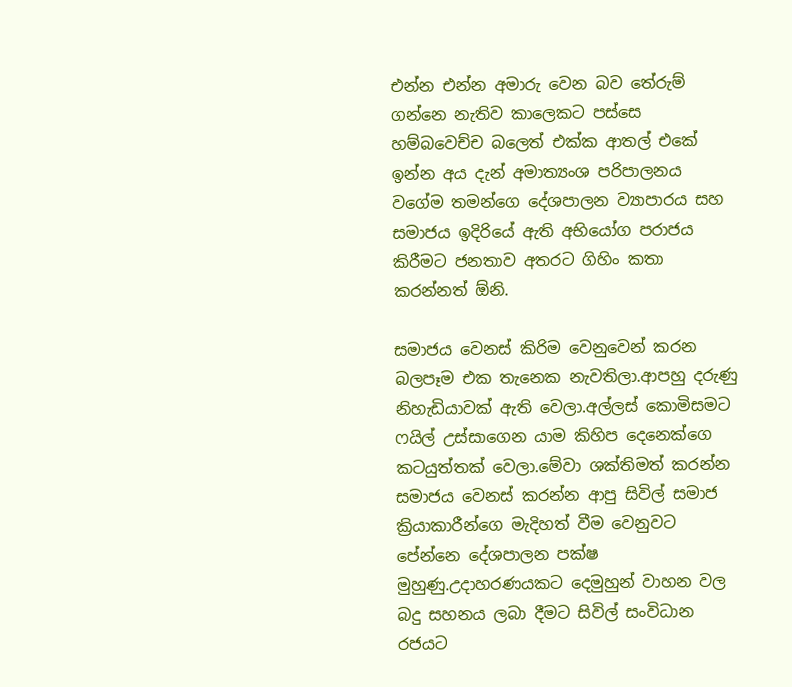එන්න එන්න අමාරු වෙන බව තේරුම් ගන්නෙ නැතිව කාලෙකට පස්සෙ හම්බවෙච්ච බලෙත් එක්ක ආතල් එකේ ඉන්න අය දැන් අමාත්‍යංශ පරිපාලනය වගේම තමන්ගෙ දේශපාලන ව්‍යාපාරය සහ සමාජය ඉදිරියේ ඇති අභියෝග පරාජය කිරීමට ජනතාව අතරට ගිහිං කතා කරන්නත් ඕනි.

සමාජය වෙනස් කිරිම වෙනුවෙන් කරන බලපෑම එක තැනෙක නැවතිලා.ආපහු දරුණු නිහැඩියාවක් ඇති වෙලා.අල්ලස් කොමිසමට ෆයිල් උස්සාගෙන යාම කිහිප දෙනෙක්ගෙ කටයුත්තක් වෙලා.මේවා ශක්තිමත් කරන්න සමාජය වෙනස් කරන්න ආපු සිවිල් සමාජ ක්‍රියාකාරීන්ගෙ මැදිහත් වීම වෙනුවට පේන්නෙ දේශපාලන පක්ෂ මුහුණු.උදාහරණයකට දෙමුහුන් වාහන වල බදු සහනය ලබා දීමට සිවිල් සංවිධාන රජයට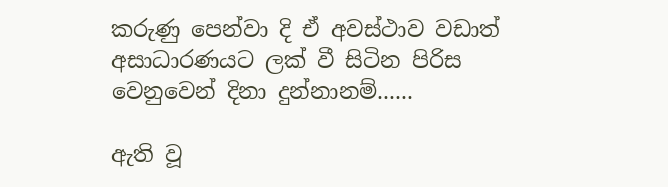කරුණු පෙන්වා දි ඒ අවස්ථාව වඩාත් අසාධාරණයට ලක් වී සිටින පිරිස වෙනුවෙන් දිනා දුන්නානම්......

ඇති වූ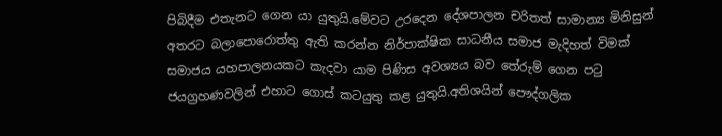පිබිදීම එතැනට ගෙන යා යුතුයි.මේවට උරදෙන දේශපාලන චරිතත් සාමාන්‍ය මිනිසුන් අතරට බලාපොරොත්තු ඇති කරන්න නිර්පාක්ෂික සාධනීය සමාජ මැදිහත් විමක් සමාජය යහපාලනයකට කැදවා යාම පිණිස අවශ්‍යය බව තේරුම් ගෙන පටු ජයග්‍රහණවලින් එහාට ගොස් කටයුතු කළ යුතුයි.අතිශයින් පෞද්ගලික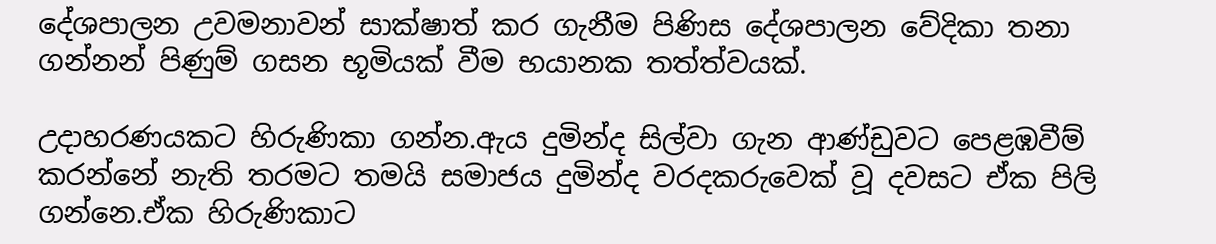දේශපාලන උවමනාවන් සාක්ෂාත් කර ගැනීම පිණිස දේශපාලන වේදිකා තනා ගන්නන් පිණුම් ගසන භූමියක් වීම භයානක තත්ත්වයක්.

උදාහරණයකට හිරුණිකා ගන්න.ඇය දුමින්ද සිල්වා ගැන ආණ්ඩුවට පෙළඹවීම් කරන්නේ නැති තරමට තමයි සමාජය දුමින්ද වරදකරුවෙක් වූ දවසට ඒක පිලි ගන්නෙ.ඒක හිරුණිකාට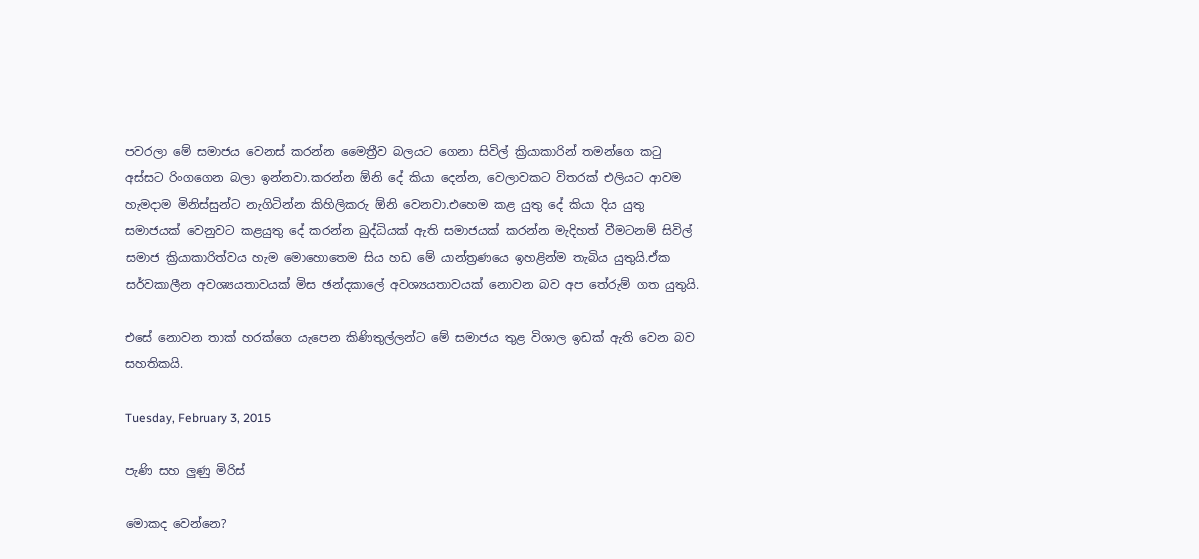පවරලා මේ සමාජය වෙනස් කරන්න මෛත්‍රීව බලයට ගෙනා සිවිල් ක්‍රියාකාරින් තමන්ගෙ කටු අස්සට රිංගගෙන බලා ඉන්නවා.කරන්න ඕනි දේ කියා දෙන්න, වෙලාවකට විතරක් එලියට ආවම හැමදාම මිනිස්සුන්ට නැගිටින්න කිහිලිකරු ඕනි වෙනවා.එහෙම කළ යුතු දේ කියා දිය යුතු සමාජයක් වෙනුවට කළයුතු දේ කරන්න බුද්ධියක් ඇති සමාජයක් කරන්න මැදිහත් වීමටනම් සිවිල් සමාජ ක්‍රියාකාරිත්වය හැම මොහොතෙම සිය හඩ මේ යාන්ත්‍රණයෙ ඉහළින්ම තැබිය යුතුයි.ඒක සර්වකාලීන අවශ්‍යයතාවයක් මිස ඡන්දකාලේ අවශ්‍යයතාවයක් නොවන බව අප තේරුම් ගත යුතුයි.

එසේ නොවන තාක් හරක්ගෙ යැපෙන කිණිතුල්ලන්ට මේ සමාජය තුළ විශාල ඉඩක් ඇති වෙන බව සහතිකයි.

Tuesday, February 3, 2015

පැණි සහ ලුණු මිරිස්

මොකද වෙන්නෙ?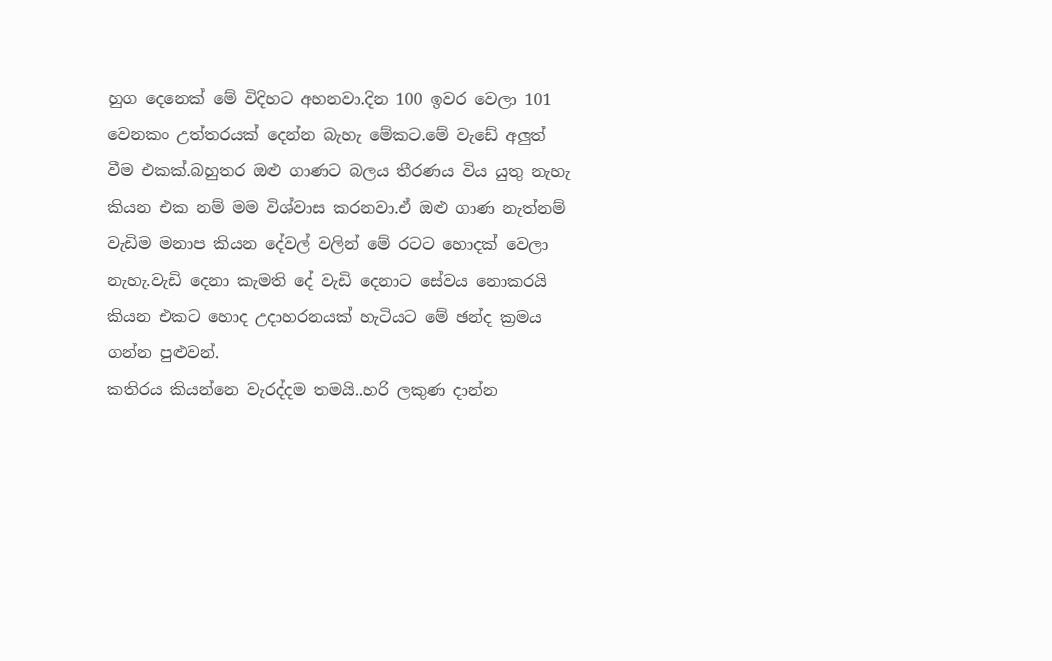හුග දෙනෙක් මේ විදිහට අහනවා.දින 100 ඉවර වෙලා 101 වෙනකං උත්තරයක් දෙන්න බැහැ මේකට.මේ වැඩේ අලුත් වීම එකක්.බහුතර ඔළු ගාණට බලය තීරණය විය යුතු නැහැ කියන එක නම් මම විශ්වාස කරනවා.ඒ ඔළු ගාණ නැත්නම් වැඩිම මනාප කියන දේවල් වලින් මේ රටට හොදක් වෙලා නැහැ.වැඩි දෙනා කැමති දේ වැඩි දෙනාට සේවය නොකරයි කියන එකට හොද උදාහරනයක් හැටියට මේ ඡන්ද ක්‍රමය ගන්න පුළුවන්.
කතිරය කියන්නෙ වැරද්දම තමයි..හරි ලකුණ දාන්න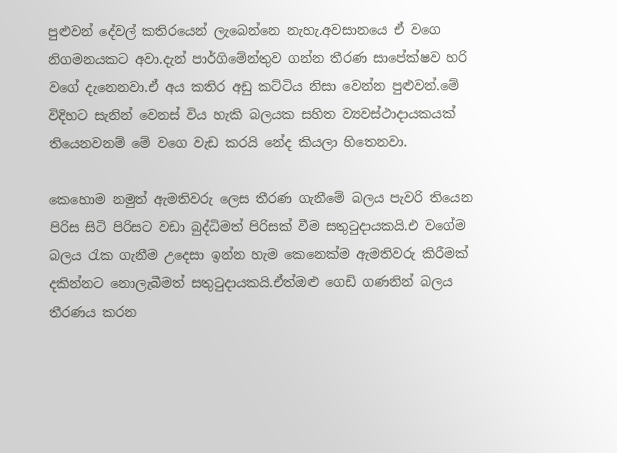පුළුවන් දේවල් කතිරයෙන් ලැබෙන්නෙ නැහැ.අවසානයෙ ඒ වගෙ නිගමනයකට අවා.දැන් පාර්ගිමේන්තුව ගන්න තීරණ සාපේක්ෂව හරි වගේ දැනෙනවා.ඒ අය කතිර අඩු කට්ටිය නිසා වෙන්න පුළුවන්.මේ විදිහට සැනින් වෙනස් විය හැකි බලයක සහිත ව්‍යවස්ථාදායකයක් තියෙනවනම් මේ වගෙ වැඩ කරයි නේද කියලා හිතෙනවා.

කෙහොම නමුත් ඇමතිවරු ලෙස තීරණ ගැනීමේ බලය පැවරි තියෙන පිරිස සිටි පිරිසට වඩා බුද්ධිමත් පිරිසක් වීම සතුටුදායකයි.එ වගේම බලය රැක ගැනීම උදෙසා ඉන්න හැම කෙනෙක්ම ඇමතිවරු කිරීමක් දකින්නට නොලැබීමත් සතුටුදායකයි.ඒත්ඔළු ගෙඩි ගණනින් බලය තීරණය කරන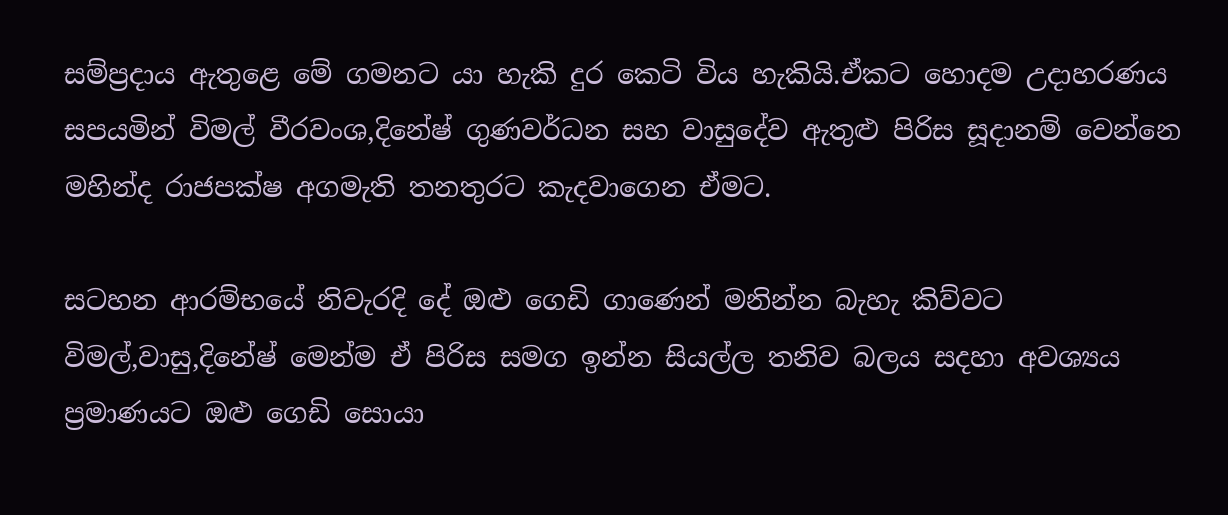සම්ප්‍රදාය ඇතුළෙ මේ ගමනට යා හැකි දුර කෙටි විය හැකියි.ඒකට හොදම උදාහරණය සපයමින් විමල් වීරවංශ,දිනේෂ් ගුණවර්ධන සහ වාසුදේව ඇතුළු පිරිස සූදානම් වෙන්නෙ මහින්ද රාජපක්ෂ අගමැති තනතුරට කැදවාගෙන ඒමට.

සටහන ආරම්භයේ නිවැරදි දේ ඔළු ගෙඩි ගාණෙන් මනින්න බැහැ කිව්වට විමල්,වාසු,දිනේෂ් මෙන්ම ඒ පිරිස සමග ඉන්න සියල්ල තනිව බලය සදහා අවශ්‍යය ප්‍රමාණයට ඔළු ගෙඩි සොයා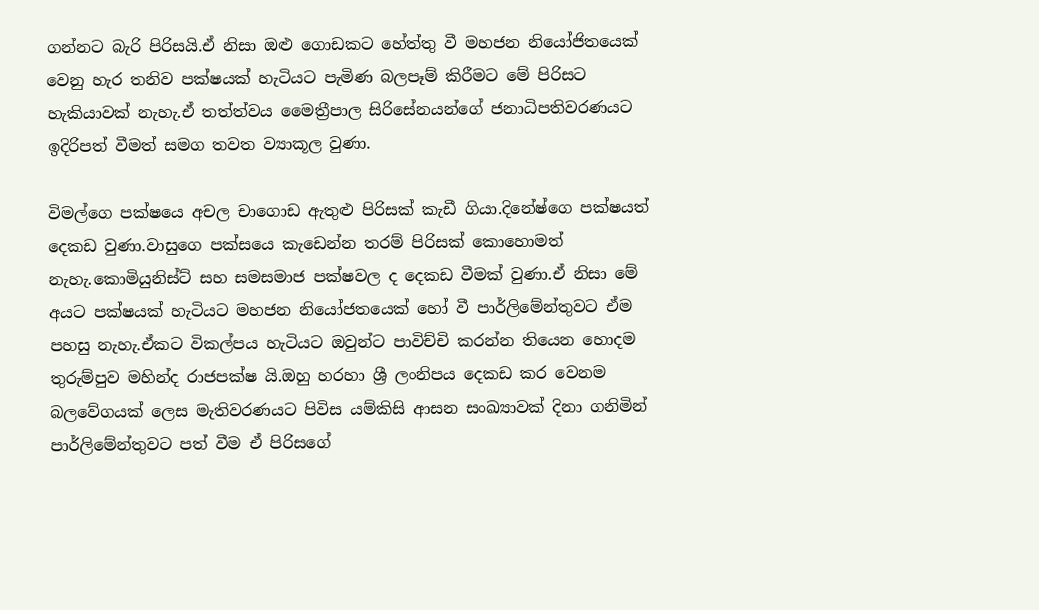ගන්නට බැරි පිරිසයි.ඒ නිසා ඔළු ගොඩකට හේත්තු වී මහජන නියෝජිතයෙක් වෙනු හැර තනිව පක්ෂයක් හැටියට පැමිණ බලපෑම් කිරීමට මේ පිරිසට හැකියාවක් නැහැ.ඒ තත්ත්වය මෛත්‍රීපාල සිරිසේනයන්ගේ ජනාධිපතිවරණයට ඉදිරිපත් වීමත් සමග තවත ව්‍යාකූල වුණා.

විමල්ගෙ පක්ෂයෙ අචල චාගොඩ ඇතුළු පිරිසක් කැඩී ගියා.දිනේෂ්ගෙ පක්ෂයත් දෙකඩ වුණා.වාසුගෙ පක්සයෙ කැඩෙන්න තරම් පිරිසක් කොහොමත් නැහැ.කොමියුනිස්ට් සහ සමසමාජ පක්ෂවල ද දෙකඩ වීමක් වුණා.ඒ නිසා මේ අයට පක්ෂයක් හැටියට මහජන නියෝජතයෙක් හෝ වී පාර්ලිමේන්තුවට ඒම පහසු නැහැ.ඒකට විකල්පය හැටියට ඔවුන්ට පාවිච්චි කරන්න තියෙන හොදම තුරුම්පුව මහින්ද රාජපක්ෂ යි.ඔහු හරහා ශ්‍රී ලංනිපය දෙකඩ කර වෙනම බලවේගයක් ලෙස මැතිවරණයට පිවිස යම්කිසි ආසන සංඛ්‍යාවක් දිනා ගනිමින් පාර්ලිමේන්තුවට පත් වීම ඒ පිරිසගේ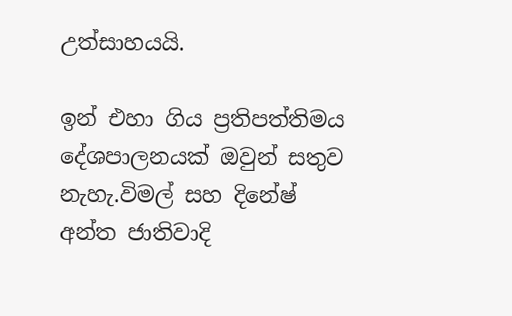උත්සාහයයි.

ඉන් එහා ගිය ප්‍රතිපත්තිමය දේශපාලනයක් ඔවුන් සතුව නැහැ.විමල් සහ දිනේෂ් අන්ත ජාතිවාදි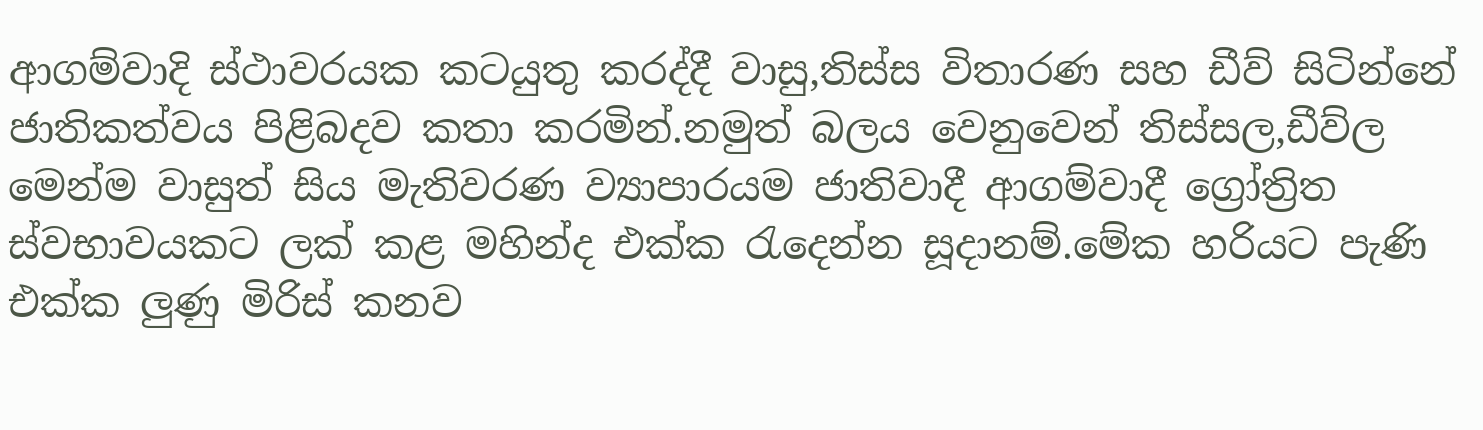ආගම්වාදි ස්ථාවරයක කටයුතු කරද්දී වාසු,තිස්ස විතාරණ සහ ඩීව් සිටින්නේ ජාතිකත්වය පිළිබදව කතා කරමින්.නමුත් බලය වෙනුවෙන් තිස්සල,ඩීව්ල මෙන්ම වාසුත් සිය මැතිවරණ ව්‍යාපාරයම ජාතිවාදී ආගම්වාදී ග්‍රෝත්‍රිත ස්වභාවයකට ලක් කළ මහින්ද එක්ක රැදෙන්න සූදානම්.මේක හරියට පැණි එක්ක ලුණු මිරිස් කනව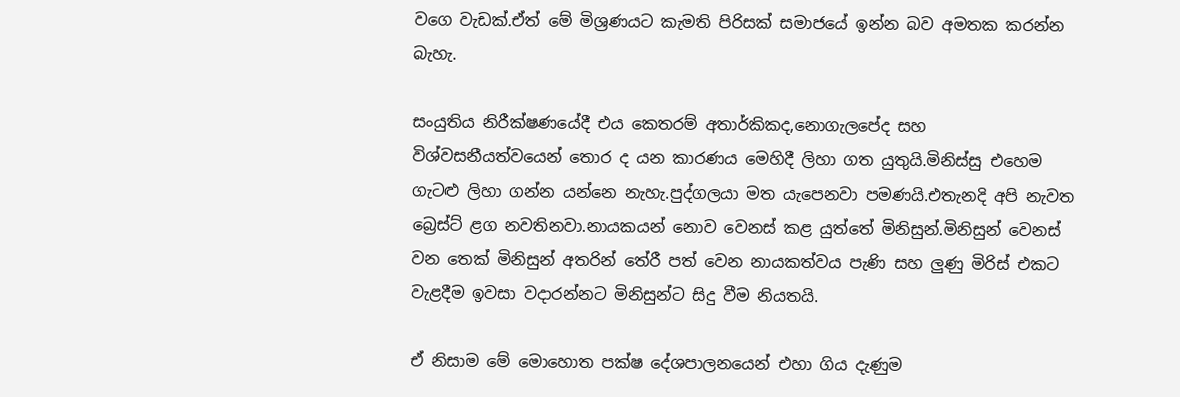වගෙ වැඩක්.ඒත් මේ මිශ්‍රණයට කැමති පිරිසක් සමාජයේ ඉන්න බව අමතක කරන්න බැහැ.

සංයුතිය නිරීක්ෂණයේදී එය කෙතරම් අතාර්කිකද,නොගැලපේද සහ විශ්වසනීයත්වයෙන් තොර ද යන කාරණය මෙහිදී ලිහා ගත යුතුයි.මිනිස්සු එහෙම ගැටළු ලිහා ගන්න යන්නෙ නැහැ.පුද්ගලයා මත යැපෙනවා පමණයි.එතැනදි අපි නැවත බ්‍රෙස්ට් ළග නවතිනවා.නායකයන් නොව වෙනස් කළ යුත්ත‍ේ මිනිසුන්.මිනිසුන් වෙනස් වන තෙක් මිනිසුන් අතරින් තේරී පත් වෙන නායකත්වය පැණි සහ ලුණු මිරිස් එකට වැළදීම ඉවසා වදාරන්නට මිනිසුන්ට සිදු වීම නියතයි.

ඒ නිසාම මේ මොහොත පක්ෂ දේශපාලනයෙන් එහා ගිය දැණුම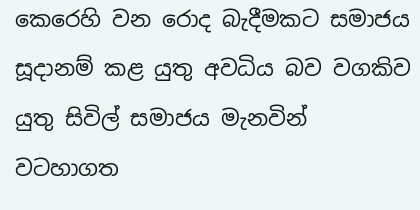කෙරෙහි වන රොද බැදීමකට සමාජය සූදානම් කළ යුතු අවධිය බව වගකිව යුතු සිවිල් සමාජය මැනවින් වටහාගත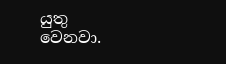යුතු වෙනවා.